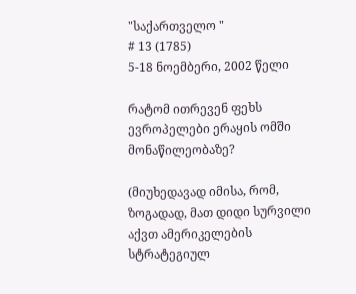"საქართველო "
# 13 (1785)
5-18 ნოემბერი, 2002 წელი

რატომ ითრევენ ფეხს ევროპელები ერაყის ომში მონაწილეობაზე?

(მიუხედავად იმისა, რომ, ზოგადად, მათ დიდი სურვილი აქვთ ამერიკელების სტრატეგიულ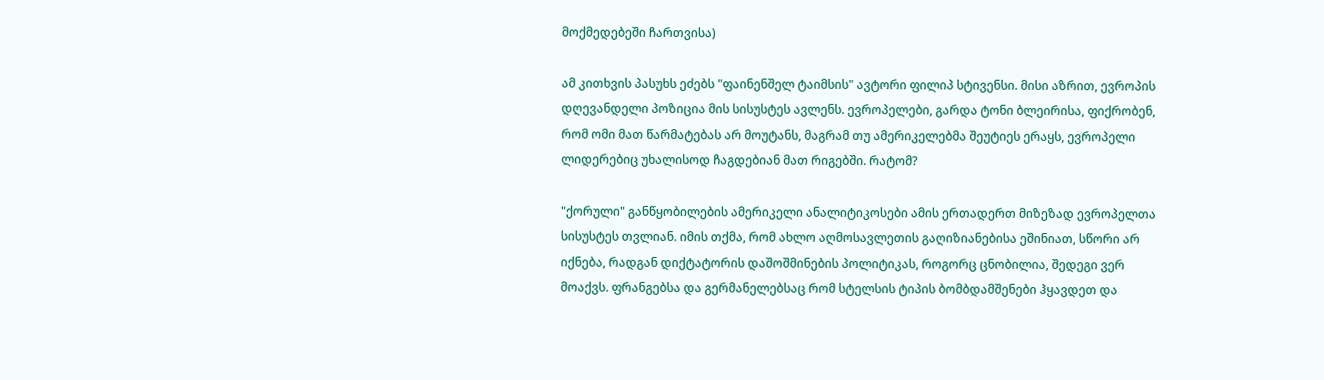მოქმედებეში ჩართვისა)

ამ კითხვის პასუხს ეძებს "ფაინენშელ ტაიმსის" ავტორი ფილიპ სტივენსი. მისი აზრით, ევროპის დღევანდელი პოზიცია მის სისუსტეს ავლენს. ევროპელები, გარდა ტონი ბლეირისა, ფიქრობენ, რომ ომი მათ წარმატებას არ მოუტანს, მაგრამ თუ ამერიკელებმა შეუტიეს ერაყს, ევროპელი ლიდერებიც უხალისოდ ჩაგდებიან მათ რიგებში. რატომ?

"ქორული" განწყობილების ამერიკელი ანალიტიკოსები ამის ერთადერთ მიზეზად ევროპელთა სისუსტეს თვლიან. იმის თქმა, რომ ახლო აღმოსავლეთის გაღიზიანებისა ეშინიათ, სწორი არ იქნება, რადგან დიქტატორის დაშოშმინების პოლიტიკას, როგორც ცნობილია, შედეგი ვერ მოაქვს. ფრანგებსა და გერმანელებსაც რომ სტელსის ტიპის ბომბდამშენები ჰყავდეთ და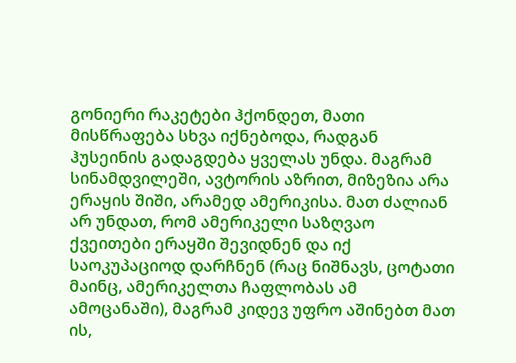გონიერი რაკეტები ჰქონდეთ, მათი მისწრაფება სხვა იქნებოდა, რადგან ჰუსეინის გადაგდება ყველას უნდა. მაგრამ სინამდვილეში, ავტორის აზრით, მიზეზია არა ერაყის შიში, არამედ ამერიკისა. მათ ძალიან არ უნდათ, რომ ამერიკელი საზღვაო ქვეითები ერაყში შევიდნენ და იქ საოკუპაციოდ დარჩნენ (რაც ნიშნავს, ცოტათი მაინც, ამერიკელთა ჩაფლობას ამ ამოცანაში), მაგრამ კიდევ უფრო აშინებთ მათ ის,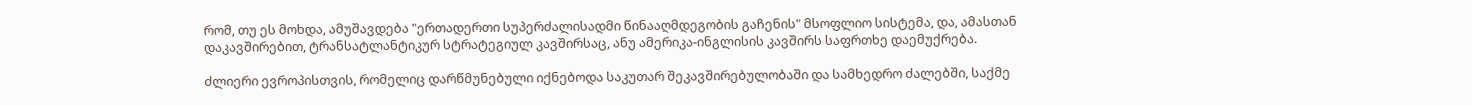რომ, თუ ეს მოხდა, ამუშავდება "ერთადერთი სუპერძალისადმი წინააღმდეგობის გაჩენის" მსოფლიო სისტემა, და, ამასთან დაკავშირებით, ტრანსატლანტიკურ სტრატეგიულ კავშირსაც, ანუ ამერიკა-ინგლისის კავშირს საფრთხე დაემუქრება.

ძლიერი ევროპისთვის, რომელიც დარწმუნებული იქნებოდა საკუთარ შეკავშირებულობაში და სამხედრო ძალებში, საქმე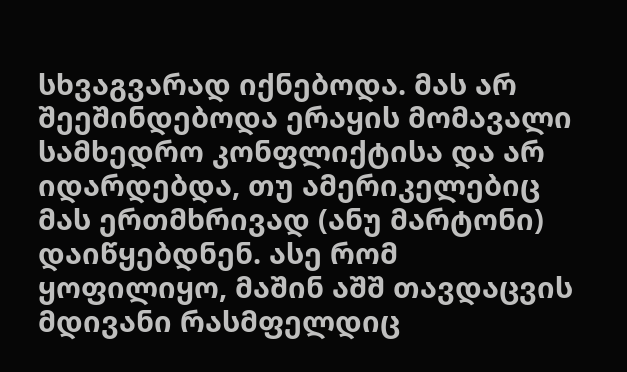სხვაგვარად იქნებოდა. მას არ შეეშინდებოდა ერაყის მომავალი სამხედრო კონფლიქტისა და არ იდარდებდა, თუ ამერიკელებიც მას ერთმხრივად (ანუ მარტონი) დაიწყებდნენ. ასე რომ ყოფილიყო, მაშინ აშშ თავდაცვის მდივანი რასმფელდიც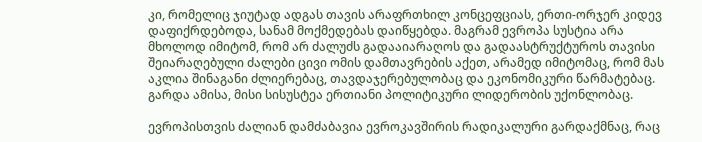კი, რომელიც ჯიუტად ადგას თავის არაფრთხილ კონცეფციას, ერთი-ორჯერ კიდევ დაფიქრდებოდა, სანამ მოქმედებას დაიწყებდა. მაგრამ ევროპა სუსტია არა მხოლოდ იმიტომ, რომ არ ძალუძს გადააიარაღოს და გადაასტრუქტუროს თავისი შეიარაღებული ძალები ცივი ომის დამთავრების აქეთ, არამედ იმიტომაც, რომ მას აკლია შინაგანი ძლიერებაც, თავდაჯერებულობაც და ეკონომიკური წარმატებაც. გარდა ამისა, მისი სისუსტეა ერთიანი პოლიტიკური ლიდერობის უქონლობაც.

ევროპისთვის ძალიან დამძაბავია ევროკავშირის რადიკალური გარდაქმნაც, რაც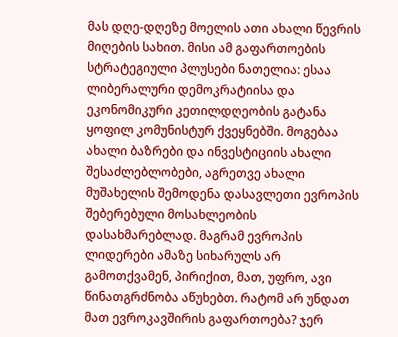მას დღე-დღეზე მოელის ათი ახალი წევრის მიღების სახით. მისი ამ გაფართოების სტრატეგიული პლუსები ნათელია: ესაა ლიბერალური დემოკრატიისა და ეკონომიკური კეთილდღეობის გატანა ყოფილ კომუნისტურ ქვეყნებში. მოგებაა ახალი ბაზრები და ინვესტიციის ახალი შესაძლებლობები, აგრეთვე ახალი მუშახელის შემოდენა დასავლეთი ევროპის შებერებული მოსახლეობის დასახმარებლად. მაგრამ ევროპის ლიდერები ამაზე სიხარულს არ გამოთქვამენ, პირიქით, მათ, უფრო, ავი წინათგრძნობა აწუხებთ. რატომ არ უნდათ მათ ევროკავშირის გაფართოება? ჯერ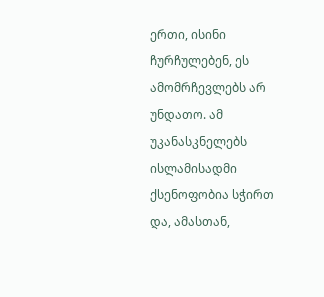ერთი, ისინი ჩურჩულებენ, ეს ამომრჩევლებს არ უნდათო. ამ უკანასკნელებს ისლამისადმი ქსენოფობია სჭირთ და, ამასთან,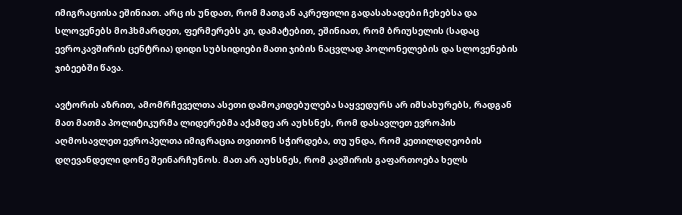იმიგრაციისა ეშინიათ. არც ის უნდათ, რომ მათგან აკრეფილი გადასახადები ჩეხებსა და სლოვენებს მოჰხმარდეთ, ფერმერებს კი, დამატებით, ეშინიათ, რომ ბრიუსელის (სადაც ევროკავშირის ცენტრია) დიდი სუბსიდიები მათი ჯიბის ნაცვლად პოლონელების და სლოვენების ჯიბეებში წავა.

ავტორის აზრით, ამომრჩეველთა ასეთი დამოკიდებულება საყვედურს არ იმსახურებს, რადგან მათ მათმა პოლიტიკურმა ლიდერებმა აქამდე არ აუხსნეს, რომ დასავლეთ ევროპის აღმოსავლეთ ევროპელთა იმიგრაცია თვითონ სჭირდება, თუ უნდა, რომ კეთილდღეობის დღევანდელი დონე შეინარჩუნოს. მათ არ აუხსნეს, რომ კავშირის გაფართოება ხელს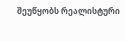შეუწყობს რეალისტური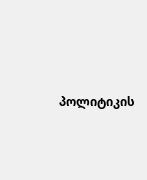პოლიტიკის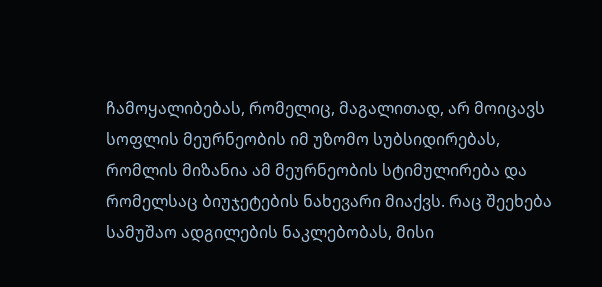ჩამოყალიბებას, რომელიც, მაგალითად, არ მოიცავს სოფლის მეურნეობის იმ უზომო სუბსიდირებას, რომლის მიზანია ამ მეურნეობის სტიმულირება და რომელსაც ბიუჯეტების ნახევარი მიაქვს. რაც შეეხება სამუშაო ადგილების ნაკლებობას, მისი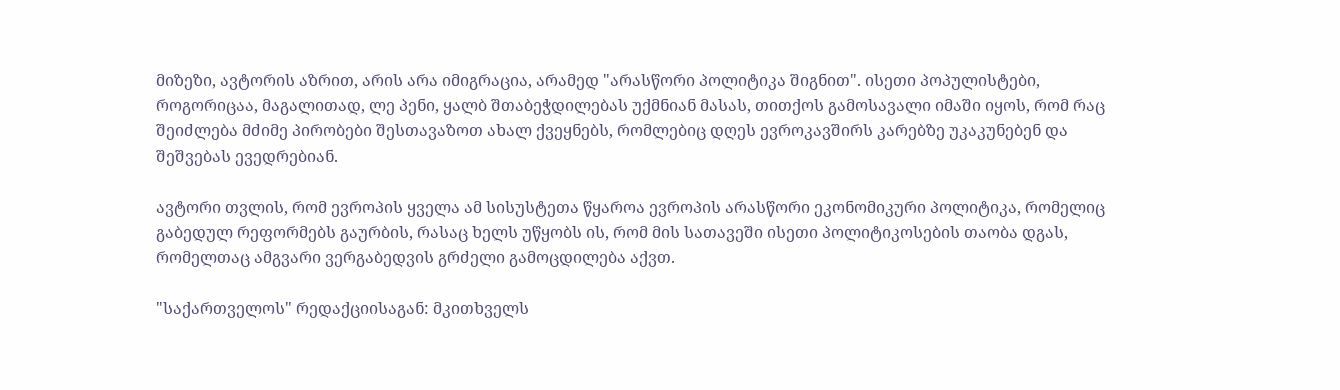მიზეზი, ავტორის აზრით, არის არა იმიგრაცია, არამედ "არასწორი პოლიტიკა შიგნით". ისეთი პოპულისტები, როგორიცაა, მაგალითად, ლე პენი, ყალბ შთაბეჭდილებას უქმნიან მასას, თითქოს გამოსავალი იმაში იყოს, რომ რაც შეიძლება მძიმე პირობები შესთავაზოთ ახალ ქვეყნებს, რომლებიც დღეს ევროკავშირს კარებზე უკაკუნებენ და შეშვებას ევედრებიან.

ავტორი თვლის, რომ ევროპის ყველა ამ სისუსტეთა წყაროა ევროპის არასწორი ეკონომიკური პოლიტიკა, რომელიც გაბედულ რეფორმებს გაურბის, რასაც ხელს უწყობს ის, რომ მის სათავეში ისეთი პოლიტიკოსების თაობა დგას, რომელთაც ამგვარი ვერგაბედვის გრძელი გამოცდილება აქვთ.

"საქართველოს" რედაქციისაგან: მკითხველს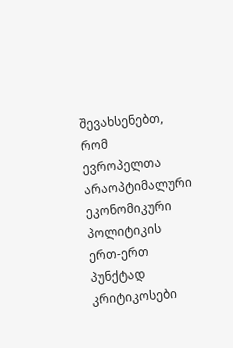შევახსენებთ, რომ ევროპელთა არაოპტიმალური ეკონომიკური პოლიტიკის ერთ-ერთ პუნქტად კრიტიკოსები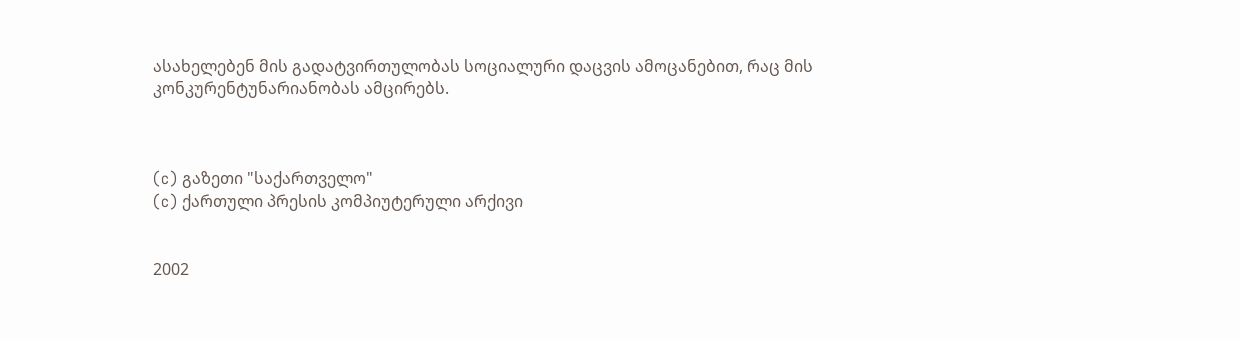ასახელებენ მის გადატვირთულობას სოციალური დაცვის ამოცანებით, რაც მის კონკურენტუნარიანობას ამცირებს.



(c) გაზეთი "საქართველო"
(c) ქართული პრესის კომპიუტერული არქივი


2002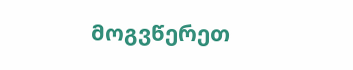მოგვწერეთ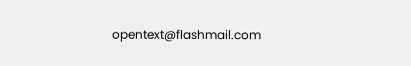opentext@flashmail.com